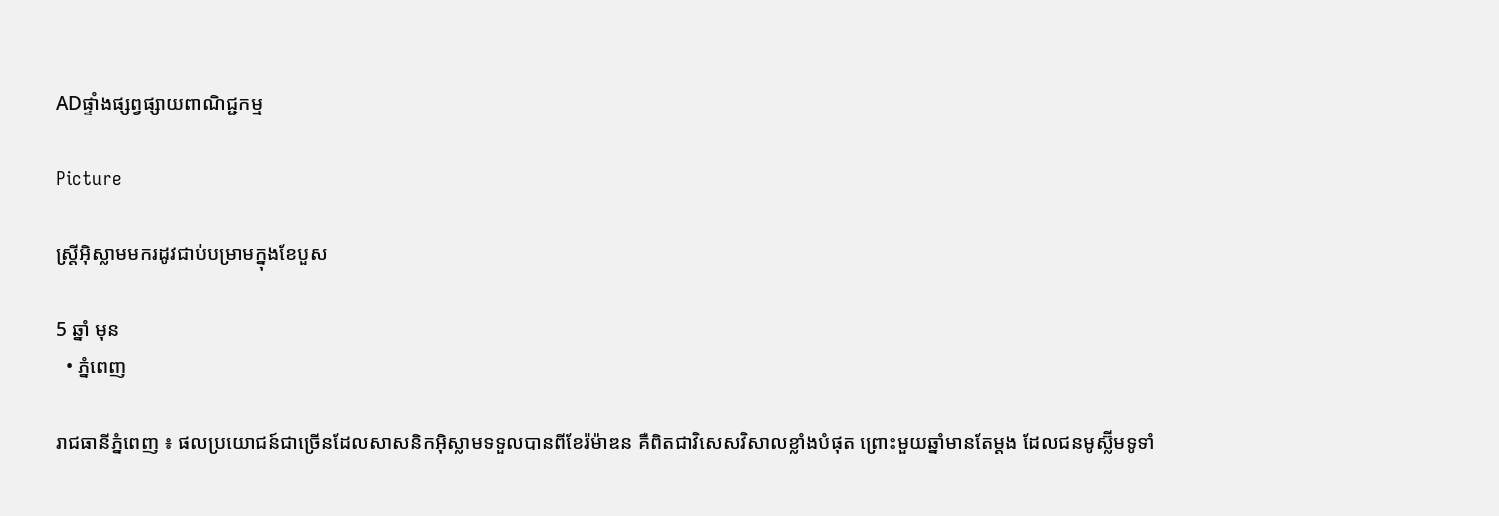ADផ្ទាំងផ្សព្វផ្សាយពាណិជ្ជកម្ម

Picture

ស្ត្រីអ៊ិស្លាមមករដូវជាប់បម្រាមក្នុងខែបួស

5 ឆ្នាំ មុន
  • ភ្នំពេញ

រាជធានីភ្នំពេញ ៖ ផលប្រយោជន៍ជាច្រើនដែលសាសនិកអ៊ិស្លាមទទួលបានពីខែរ៉ម៉ាឌន គឺពិតជាវិសេសវិសាលខ្លាំងបំផុត ព្រោះមួយឆ្នាំមានតែម្ដង ដែលជនមូស្ល៊ីមទូទាំ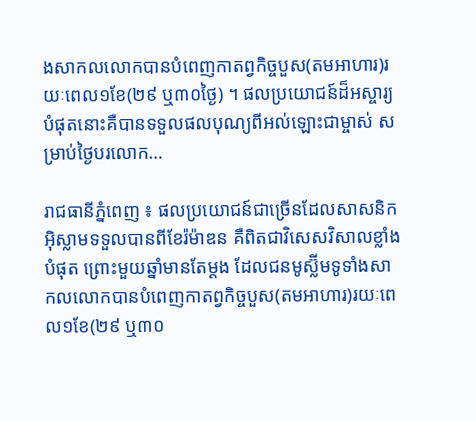ងសាកលលោកបានបំពេញកាតព្វកិច្ចបួស(តមអាហារ)រយៈពេល១ខែ(២៩ ឬ៣០ថ្ងៃ) ។ ផលប្រយោជន៍ដ៏អស្ចារ្យបំផុតនោះគឺបានទទួលផលបុណ្យពីអល់ឡោះជាម្ចាស់ សម្រាប់ថ្ងៃបរលោក…

រាជធានីភ្នំពេញ ៖ ផលប្រយោជន៍ជាច្រើនដែលសាសនិកអ៊ិស្លាមទទួលបានពីខែរ៉ម៉ាឌន គឺពិតជាវិសេសវិសាលខ្លាំងបំផុត ព្រោះមួយឆ្នាំមានតែម្ដង ដែលជនមូស្ល៊ីមទូទាំងសាកលលោកបានបំពេញកាតព្វកិច្ចបួស(តមអាហារ)រយៈពេល១ខែ(២៩ ឬ៣០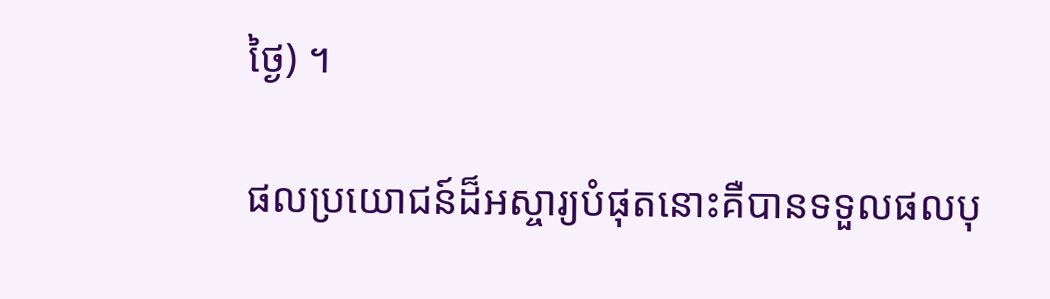ថ្ងៃ) ។

ផលប្រយោជន៍ដ៏អស្ចារ្យបំផុតនោះគឺបានទទួលផលបុ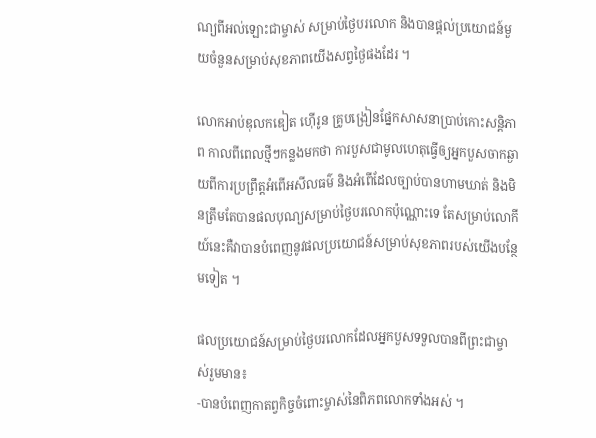ណ្យពីអល់ឡោះជាម្ចាស់ សម្រាប់ថ្ងៃបរលោក និងបានផ្ដល់ប្រយោជន៍មួយចំនួនសម្រាប់សុខភាពយើងសព្វថ្ងៃផងដែរ ។

លោកអាប់ឌុលកឌៀត ហ៊ើរូន គ្រូបង្រៀនផ្នែកសាសនាប្រាប់កោះសន្តិភាព កាលពីពេលថ្មីៗកន្លងមកថា ការបួសជាមូលហេតុធ្វើឲ្យអ្នកបួសចាកឆ្ងាយពីការប្រព្រឹត្តអំពើអសីលធម៌ និងអំពើដែលច្បាប់បានហាមឃាត់ និងមិនត្រឹមតែបានផលបុណ្យសម្រាប់ថ្ងៃបរលោកប៉ុណ្ណោះទេ តែសម្រាប់លោកីយ៍នេះគឺវាបានបំពេញនូវផលប្រយោជន៍សម្រាប់សុខភាពរបស់យើងបន្ថែមទៀត ។

ផលប្រយោជន៍សម្រាប់ថ្ងៃបរលោកដែលអ្នកបួសទទួលបានពីព្រះជាម្ចាស់រួមមាន៖
-បានបំពេញកាតព្វកិច្ចចំពោះម្ចាស់នៃពិភពលោកទាំងអស់ ។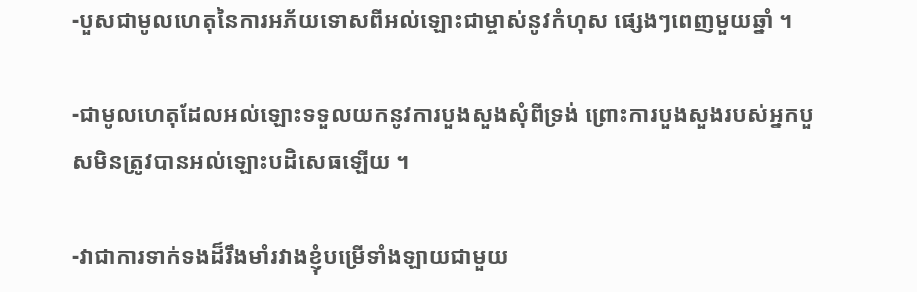-បួសជាមូលហេតុនៃការអភ័យទោសពីអល់ឡោះជាម្ចាស់នូវកំហុស ផ្សេងៗពេញមួយឆ្នាំ ។

-ជាមូលហេតុដែលអល់ឡោះទទួលយកនូវការបួងសួងសុំពីទ្រង់ ព្រោះការបួងសួងរបស់អ្នកបួសមិនត្រូវបានអល់ឡោះបដិសេធឡើយ ។

-វាជាការទាក់ទងដ៏រឹងមាំរវាងខ្ញុំបម្រើទាំងឡាយជាមួយ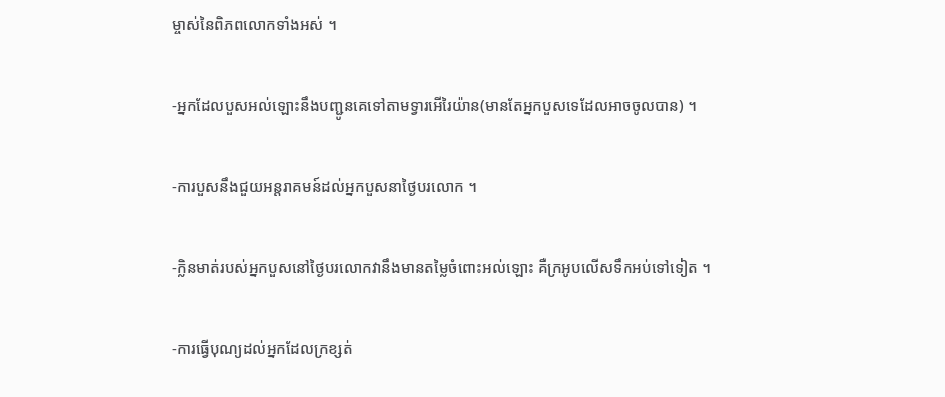ម្ចាស់នៃពិភពលោកទាំងអស់ ។

-អ្នកដែលបួសអល់ឡោះនឹងបញ្ជូនគេទៅតាមទ្វារអើរៃយ៉ាន(មានតែអ្នកបួសទេដែលអាចចូលបាន) ។

-ការបួសនឹងជួយអន្តរាគមន៍ដល់អ្នកបួសនាថ្ងៃបរលោក ។

-ក្លិនមាត់របស់អ្នកបួសនៅថ្ងៃបរលោកវានឹងមានតម្លៃចំពោះអល់ឡោះ គឺក្រអូបលើសទឹកអប់ទៅទៀត ។

-ការធ្វើបុណ្យដល់អ្នកដែលក្រខ្សត់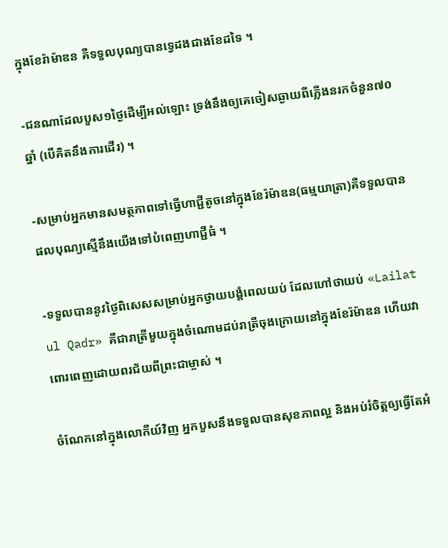ក្នុងខែរ៉ាម៉ាឌន គឺទទួលបុណ្យបានទ្វេដងជាងខែដទៃ ។

-ជនណាដែលបួស១ថ្ងៃដើម្បីអល់ឡោះ ទ្រង់នឹងឲ្យគេចៀសឆ្ងាយពីភ្លើងនរកចំនួន៧០ឆ្នាំ (បើគិតនឹងការដើរ) ។

-សម្រាប់អ្នកមានសមត្ថភាពទៅធ្វើហាជ្ជីតូចនៅក្នុងខែរ៉ម៉ាឌន(ធម្មយាត្រា)គឺទទួលបានផលបុណ្យស្មើនឹងយើងទៅបំពេញហាជ្ជីធំ ។

-ទទួលបាននូវថ្ងៃពិសេសសម្រាប់អ្នកថ្វាយបង្គំពេលយប់ ដែលហៅថាយប់ «Lailat ul Qadr» គឺជារាត្រីមួយក្នុងចំណោមដប់រាត្រីចុងក្រោយនៅក្នុងខែរ៉ម៉ាឌន ហើយវាពោរពេញដោយពរជ័យពីព្រះជាម្ចាស់ ។

ចំណែកនៅក្នុងលោកីយ៍វិញ អ្នកបួសនឹងទទួលបានសុខភាពល្អ និងអប់រំចិត្តឲ្យធ្វើតែអំ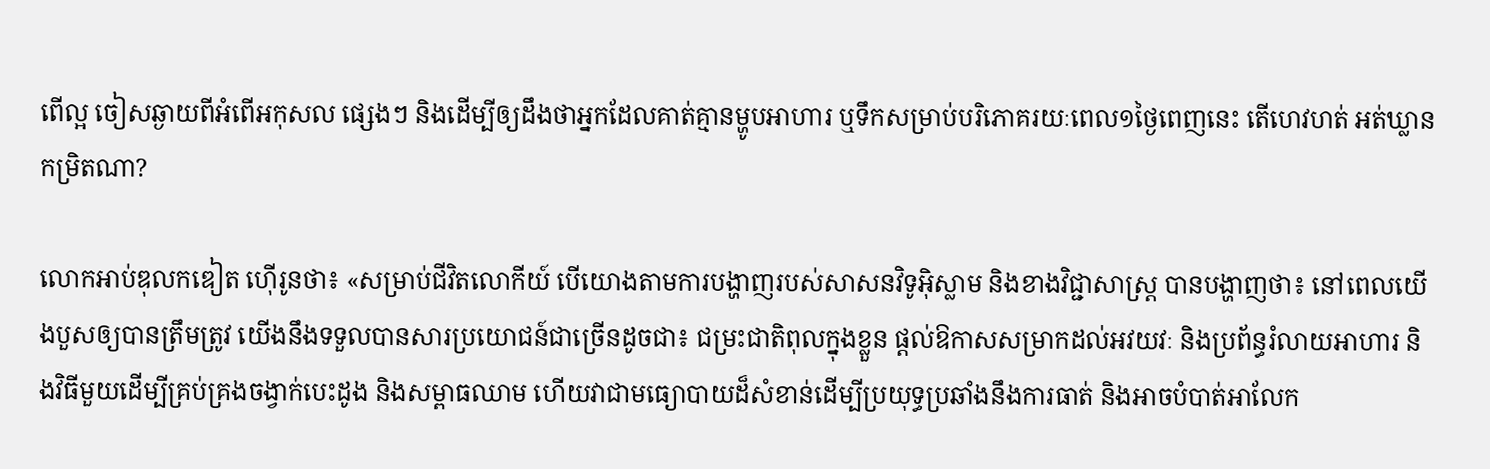ពើល្អ ចៀសឆ្ងាយពីអំពើអកុសល ផ្សេងៗ និងដើម្បីឲ្យដឹងថាអ្នកដែលគាត់គ្មានម្ហូបអាហារ ឬទឹកសម្រាប់បរិភោគរយៈពេល១ថ្ងៃពេញនេះ តើហេវហត់ អត់ឃ្លានកម្រិតណា?

លោកអាប់ឌុលកឌៀត ហ៊ើរូនថា៖ «សម្រាប់ជីវិតលោកីយ៍ បើយោងតាមការបង្ហាញរបស់សាសនវិទូអ៊ិស្លាម និងខាងវិជ្ជាសាស្ត្រ បានបង្ហាញថា៖ នៅពេលយើងបួសឲ្យបានត្រឹមត្រូវ យើងនឹងទទួលបានសារប្រយោជន៍ជាច្រើនដូចជា៖ ជម្រះជាតិពុលក្នុងខ្លួន ផ្តល់ឱកាសសម្រាកដល់អវយវៈ និងប្រព័ន្ធរំលាយអាហារ និងវិធីមួយដើម្បីគ្រប់គ្រងចង្វាក់បេះដូង និងសម្ពាធឈាម ហើយវាជាមធ្យោបាយដ៏សំខាន់ដើម្បីប្រយុទ្ធប្រឆាំងនឹងការធាត់ និងអាចបំបាត់អាលែក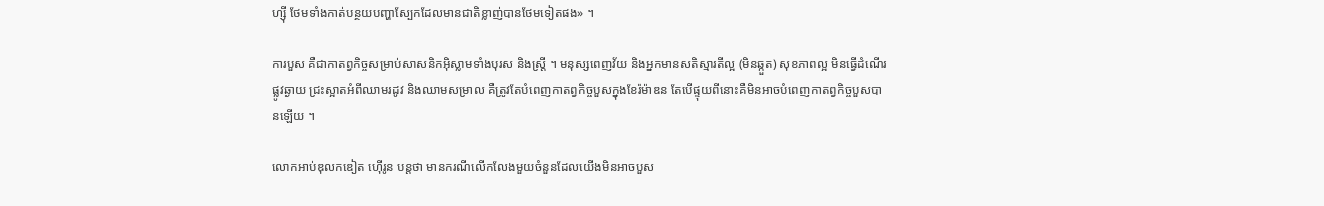ហ្ស៊ី ថែមទាំងកាត់បន្ថយបញ្ហាស្បែកដែលមានជាតិខ្លាញ់បានថែមទៀតផង» ។

ការបួស គឺជាកាតព្វកិច្ចសម្រាប់សាសនិកអ៊ិស្លាមទាំងបុរស និងស្ត្រី ។ មនុស្សពេញវ័យ និងអ្នកមានសតិស្មារតីល្អ (មិនឆ្កួត) សុខភាពល្អ មិនធ្វើដំណើរផ្លូវឆ្ងាយ ជ្រះស្អាតអំពីឈាមរដូវ និងឈាមសម្រាល គឺត្រូវតែបំពេញកាតព្វកិច្ចបួសក្នុងខែរ៉ម៉ាឌន តែបើផ្ទុយពីនោះគឺមិនអាចបំពេញកាតព្វកិច្ចបួសបានឡើយ ។

លោកអាប់ឌុលកឌៀត ហ៊ើរូន បន្តថា មានករណីលើកលែងមួយចំនួនដែលយើងមិនអាចបួស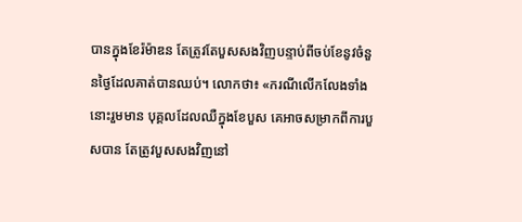បានក្នុងខែរ៉ម៉ាឌន តែត្រូវតែបួសសងវិញបន្ទាប់ពីចប់ខែនូវចំនួនថ្ងៃដែលគាត់បានឈប់។ លោកថា៖ «ករណីលើកលែងទាំងនោះរួមមាន បុគ្គលដែលឈឺក្នុងខែបួស គេអាចសម្រាកពីការបួសបាន តែត្រូវបួសសងវិញនៅ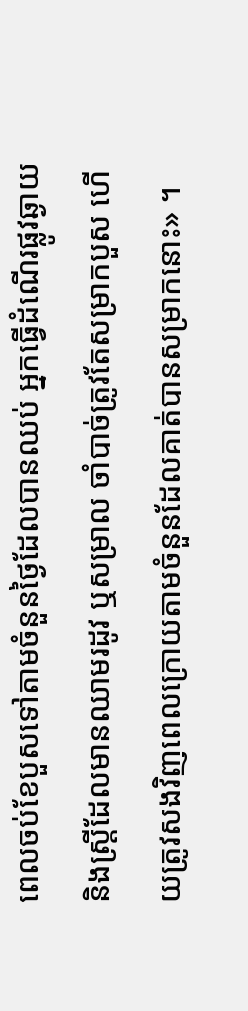ពេលចប់ខែបួសទៅតាមចំនួនថ្ងៃដែលបានឈប់ អ្នកធ្វើដំណើរផ្លូវឆ្ងាយ និងស្ត្រីដែលមានឈាមរដូវ ឬសម្រាល ចាំបាច់ត្រូវតែសម្រាកបួស ហើយត្រូវសងវិញពេលក្រោយតាមចំនួនដែលគាត់បានសម្រាកនោះ» ។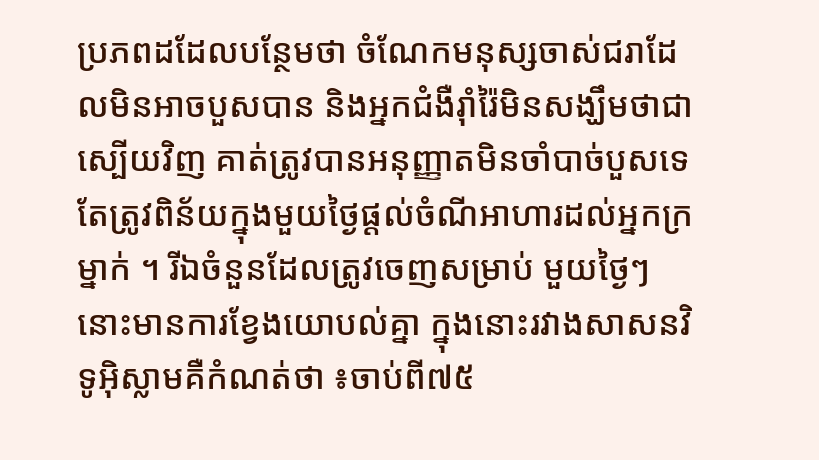ប្រភពដដែលបន្ថែមថា ចំណែកមនុស្សចាស់ជរាដែលមិនអាចបួសបាន និងអ្នកជំងឺរ៉ាំរ៉ៃមិនសង្ឃឹមថាជាស្បើយវិញ គាត់ត្រូវបានអនុញ្ញាតមិនចាំបាច់បួសទេ តែត្រូវពិន័យក្នុងមួយថ្ងៃផ្តល់ចំណីអាហារដល់អ្នកក្រម្នាក់ ។ រីឯចំនួនដែលត្រូវចេញសម្រាប់ មួយថ្ងៃៗនោះមានការខ្វែងយោបល់គ្នា ក្នុងនោះរវាងសាសនវិទូអ៊ិស្លាមគឺកំណត់ថា ៖ចាប់ពី៧៥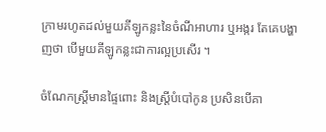ក្រាមរហូតដល់មួយគីឡូកន្លះនៃចំណីអាហារ ឬអង្ករ តែគេបង្ហាញថា បើមួយគីឡូកន្លះជាការល្អប្រសើរ ។

ចំណែកស្ត្រីមានផ្ទៃពោះ និងស្ត្រីបំបៅកូន ប្រសិនបើគា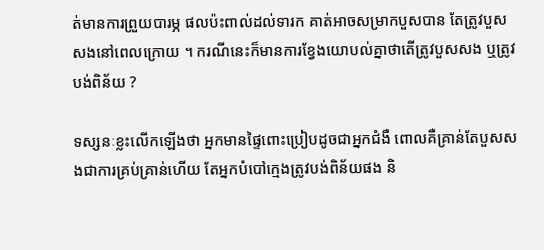ត់មានការព្រួយបារម្ភ ផលប៉ះពាល់ដល់ទារក គាត់អាចសម្រាកបួសបាន តែត្រូវបួសសងនៅពេលក្រោយ ។ ករណីនេះក៏មានការខ្វែងយោបល់គ្នាថាតើត្រូវបួសសង ឬត្រូវបង់ពិន័យ ?

ទស្សនៈខ្លះលើកឡើងថា អ្នកមានផ្ទៃពោះប្រៀបដូចជាអ្នកជំងឺ ពោលគឺគ្រាន់តែបួសសងជាការគ្រប់គ្រាន់ហើយ តែអ្នកបំបៅក្មេងត្រូវបង់ពិន័យផង និ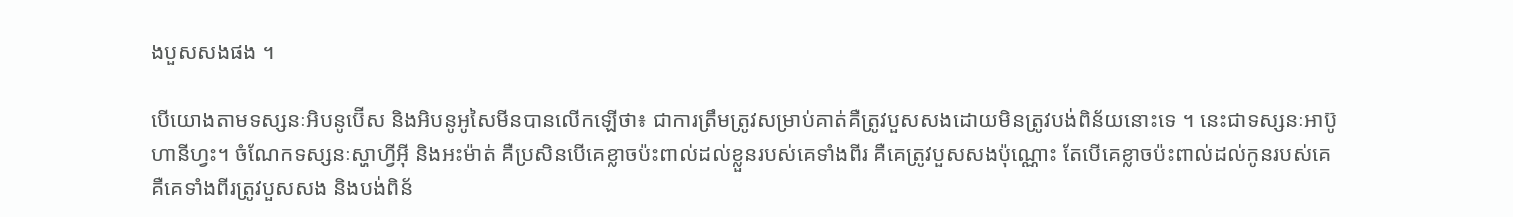ងបួសសងផង ។

បើយោងតាមទស្សនៈអិបនូប៊ើស និងអិបនូអូសៃមីនបានលើកឡើថា៖ ជាការត្រឹមត្រូវសម្រាប់គាត់គឺត្រូវបួសសងដោយមិនត្រូវបង់ពិន័យនោះទេ ។ នេះជាទស្សនៈអាប៊ូហានីហ្វះ។ ចំណែកទស្សនៈស្ហាហ្វីអ៊ី និងអះម៉ាត់ គឺប្រសិនបើគេខ្លាចប៉ះពាល់ដល់ខ្លួនរបស់គេទាំងពីរ គឺគេត្រូវបួសសងប៉ុណ្ណោះ តែបើគេខ្លាចប៉ះពាល់ដល់កូនរបស់គេ គឺគេទាំងពីរត្រូវបួសសង និងបង់ពិន័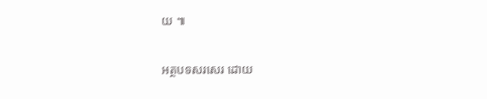យ ៕

អត្ថបទសរសេរ ដោយ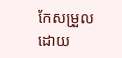កែសម្រួលដោយ